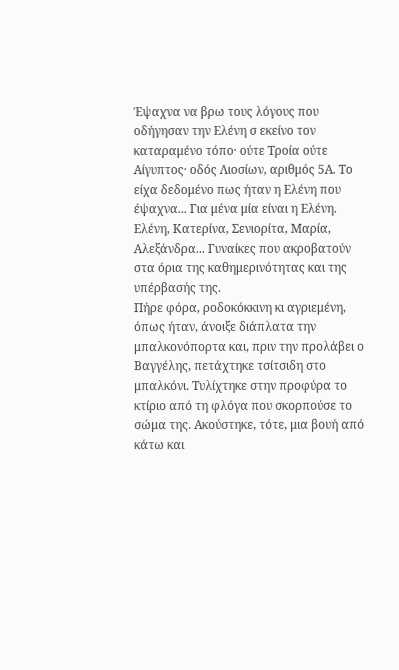Έψαχνα να βρω τους λόγους που οδήγησαν την Ελένη σ εκείνο τον καταραμένο τόπο· ούτε Τροία ούτε Αίγυπτος· οδός Λιοσίων, αριθμός 5Α. Το είχα δεδομένο πως ήταν η Ελένη που έψαχνα... Για μένα μία είναι η Ελένη.
Ελένη, Κατερίνα, Σενιορίτα, Μαρία, Αλεξάνδρα... Γυναίκες που ακροβατούν στα όρια της καθημερινότητας και της υπέρβασής της.
Πήρε φόρα, ροδοκόκκινη κι αγριεμένη, όπως ήταν, άνοιξε διάπλατα την μπαλκονόπορτα και, πριν την προλάβει ο Βαγγέλης, πετάχτηκε τσίτσιδη στο μπαλκόνι. Τυλίχτηκε στην προφύρα το κτίριο από τη φλόγα που σκορπούσε το σώμα της. Ακούστηκε, τότε, μια βουή από κάτω και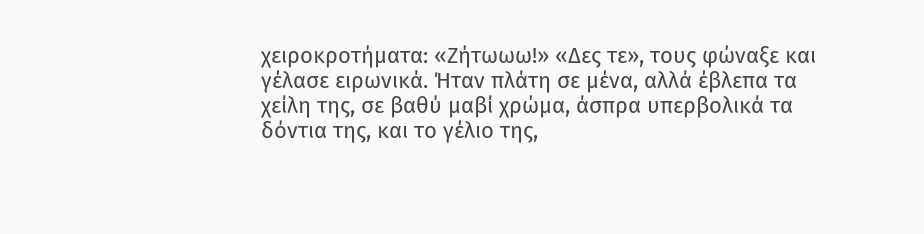χειροκροτήματα: «Ζήτωωω!» «Δες τε», τους φώναξε και γέλασε ειρωνικά. Ήταν πλάτη σε μένα, αλλά έβλεπα τα χείλη της, σε βαθύ μαβί χρώμα, άσπρα υπερβολικά τα δόντια της, και το γέλιο της,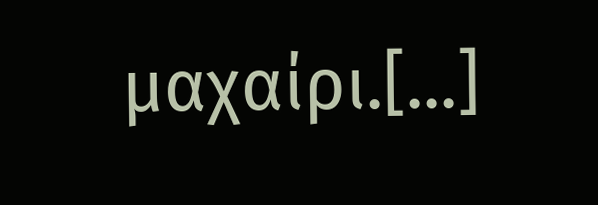μαχαίρι.[...]